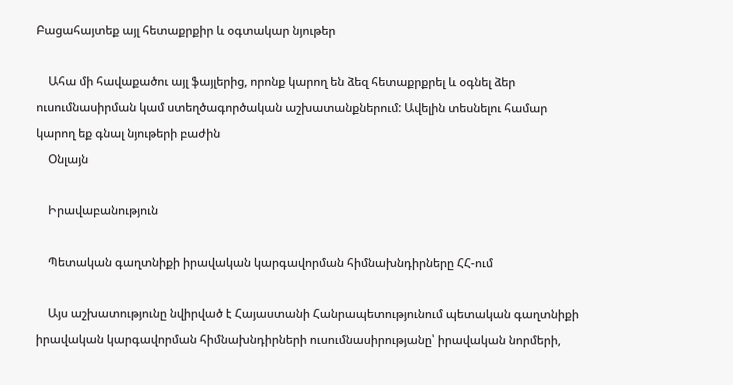Բացահայտեք այլ հետաքրքիր և օգտակար նյութեր

    Ահա մի հավաքածու այլ ֆայլերից, որոնք կարող են ձեզ հետաքրքրել և օգնել ձեր ուսումնասիրման կամ ստեղծագործական աշխատանքներում: Ավելին տեսնելու համար կարող եք գնալ նյութերի բաժին
    Օնլայն

    Իրավաբանություն

    Պետական գաղտնիքի իրավական կարգավորման հիմնախնդիրները ՀՀ-ում

    Այս աշխատությունը նվիրված է Հայաստանի Հանրապետությունում պետական գաղտնիքի իրավական կարգավորման հիմնախնդիրների ուսումնասիրությանը՝ իրավական նորմերի,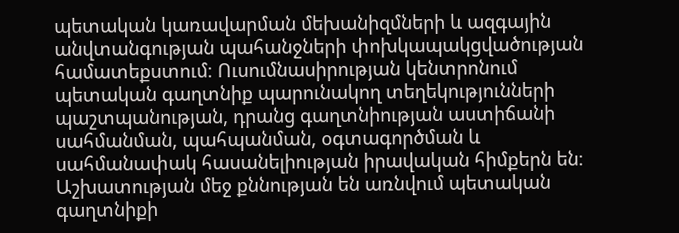պետական կառավարման մեխանիզմների և ազգային անվտանգության պահանջների փոխկապակցվածության համատեքստում։ Ուսումնասիրության կենտրոնում պետական գաղտնիք պարունակող տեղեկությունների պաշտպանության, դրանց գաղտնիության աստիճանի սահմանման, պահպանման, օգտագործման և սահմանափակ հասանելիության իրավական հիմքերն են։ Աշխատության մեջ քննության են առնվում պետական գաղտնիքի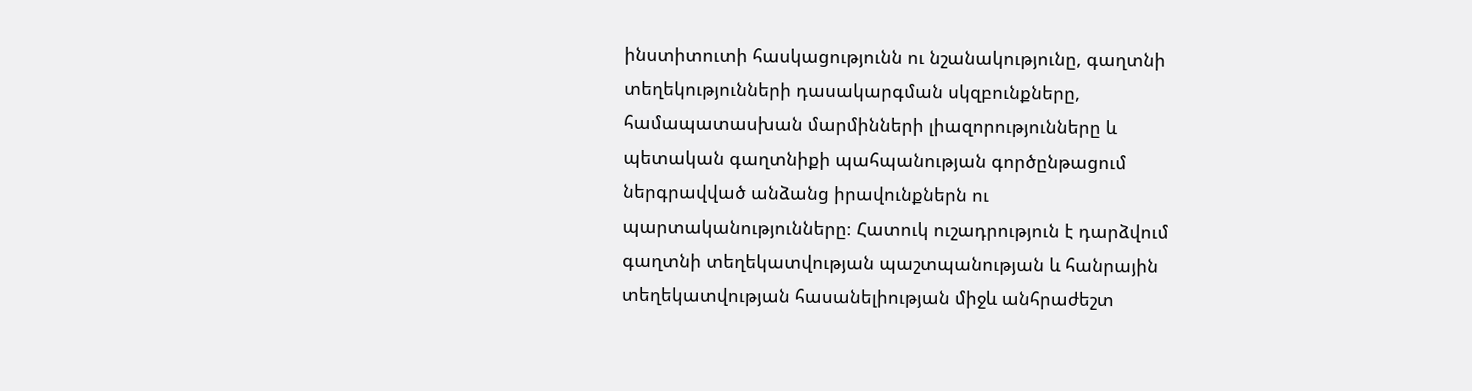ինստիտուտի հասկացությունն ու նշանակությունը, գաղտնի տեղեկությունների դասակարգման սկզբունքները, համապատասխան մարմինների լիազորությունները և պետական գաղտնիքի պահպանության գործընթացում ներգրավված անձանց իրավունքներն ու պարտականությունները։ Հատուկ ուշադրություն է դարձվում գաղտնի տեղեկատվության պաշտպանության և հանրային տեղեկատվության հասանելիության միջև անհրաժեշտ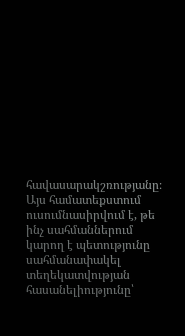հավասարակշռությանը։ Այս համատեքստում ուսումնասիրվում է, թե ինչ սահմաններում կարող է պետությունը սահմանափակել տեղեկատվության հասանելիությունը՝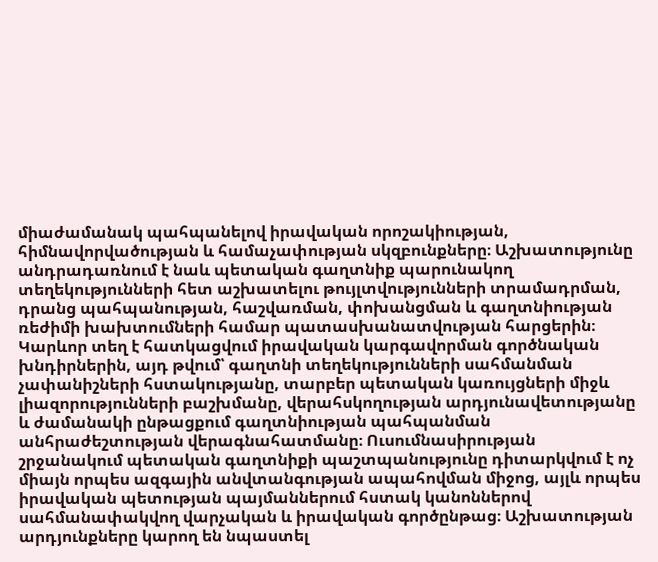միաժամանակ պահպանելով իրավական որոշակիության, հիմնավորվածության և համաչափության սկզբունքները։ Աշխատությունը անդրադառնում է նաև պետական գաղտնիք պարունակող տեղեկությունների հետ աշխատելու թույլտվությունների տրամադրման, դրանց պահպանության, հաշվառման, փոխանցման և գաղտնիության ռեժիմի խախտումների համար պատասխանատվության հարցերին։ Կարևոր տեղ է հատկացվում իրավական կարգավորման գործնական խնդիրներին, այդ թվում՝ գաղտնի տեղեկությունների սահմանման չափանիշների հստակությանը, տարբեր պետական կառույցների միջև լիազորությունների բաշխմանը, վերահսկողության արդյունավետությանը և ժամանակի ընթացքում գաղտնիության պահպանման անհրաժեշտության վերագնահատմանը։ Ուսումնասիրության շրջանակում պետական գաղտնիքի պաշտպանությունը դիտարկվում է ոչ միայն որպես ազգային անվտանգության ապահովման միջոց, այլև որպես իրավական պետության պայմաններում հստակ կանոններով սահմանափակվող վարչական և իրավական գործընթաց։ Աշխատության արդյունքները կարող են նպաստել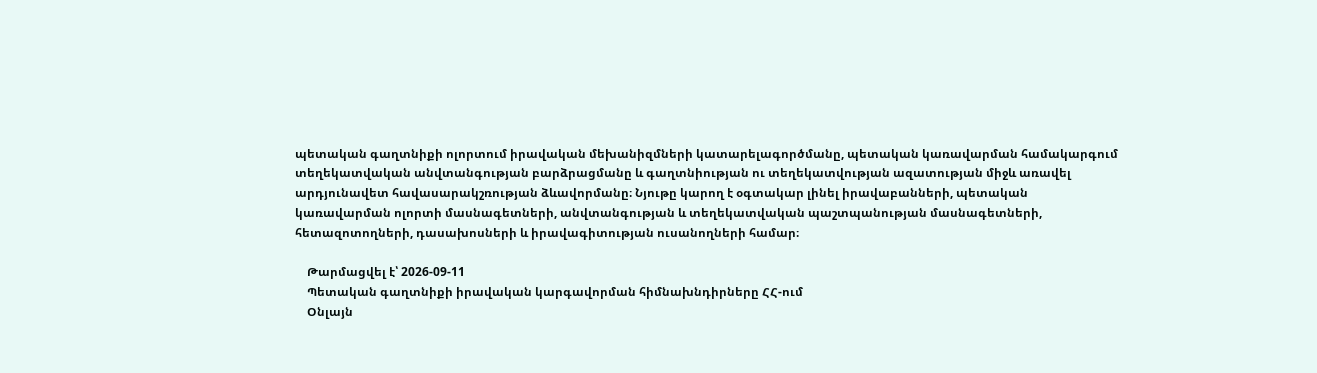պետական գաղտնիքի ոլորտում իրավական մեխանիզմների կատարելագործմանը, պետական կառավարման համակարգում տեղեկատվական անվտանգության բարձրացմանը և գաղտնիության ու տեղեկատվության ազատության միջև առավել արդյունավետ հավասարակշռության ձևավորմանը։ Նյութը կարող է օգտակար լինել իրավաբանների, պետական կառավարման ոլորտի մասնագետների, անվտանգության և տեղեկատվական պաշտպանության մասնագետների, հետազոտողների, դասախոսների և իրավագիտության ուսանողների համար։

    Թարմացվել է՝ 2026-09-11
    Պետական գաղտնիքի իրավական կարգավորման հիմնախնդիրները ՀՀ-ում
    Օնլայն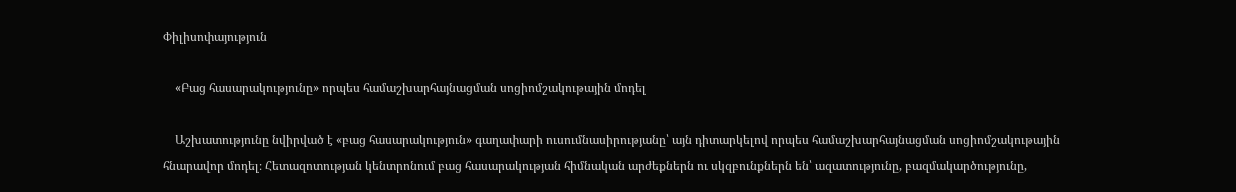Փիլիսոփայություն

    «Բաց հասարակությունը» որպես համաշխարհայնացման սոցիոմշակութային մոդել

    Աշխատությունը նվիրված է «բաց հասարակություն» գաղափարի ուսումնասիրությանը՝ այն դիտարկելով որպես համաշխարհայնացման սոցիոմշակութային հնարավոր մոդել։ Հետազոտության կենտրոնում բաց հասարակության հիմնական արժեքներն ու սկզբունքներն են՝ ազատությունը, բազմակարծությունը,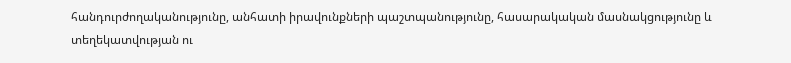հանդուրժողականությունը, անհատի իրավունքների պաշտպանությունը, հասարակական մասնակցությունը և տեղեկատվության ու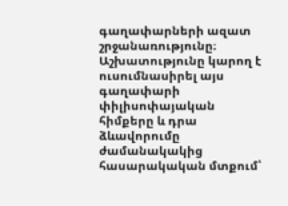գաղափարների ազատ շրջանառությունը։ Աշխատությունը կարող է ուսումնասիրել այս գաղափարի փիլիսոփայական հիմքերը և դրա ձևավորումը ժամանակակից հասարակական մտքում՝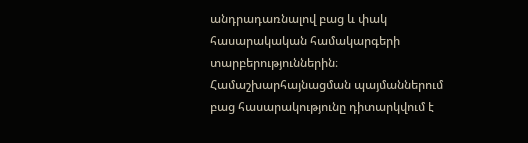անդրադառնալով բաց և փակ հասարակական համակարգերի տարբերություններին։ Համաշխարհայնացման պայմաններում բաց հասարակությունը դիտարկվում է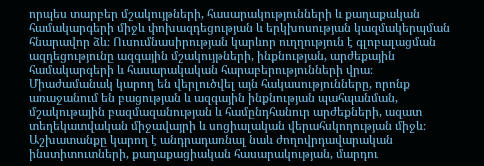որպես տարբեր մշակույթների, հասարակությունների և քաղաքական համակարգերի միջև փոխազդեցության և երկխոսության կազմակերպման հնարավոր ձև։ Ուսումնասիրության կարևոր ուղղություն է գլոբալացման ազդեցությունը ազգային մշակույթների, ինքնության, արժեքային համակարգերի և հասարակական հարաբերությունների վրա։ Միաժամանակ կարող են վերլուծվել այն հակասությունները, որոնք առաջանում են բացության և ազգային ինքնության պահպանման, մշակութային բազմազանության և համընդհանուր արժեքների, ազատ տեղեկատվական միջավայրի և սոցիալական վերահսկողության միջև։ Աշխատանքը կարող է անդրադառնալ նաև ժողովրդավարական ինստիտուտների, քաղաքացիական հասարակության, մարդու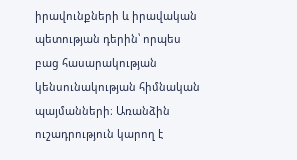իրավունքների և իրավական պետության դերին՝ որպես բաց հասարակության կենսունակության հիմնական պայմանների։ Առանձին ուշադրություն կարող է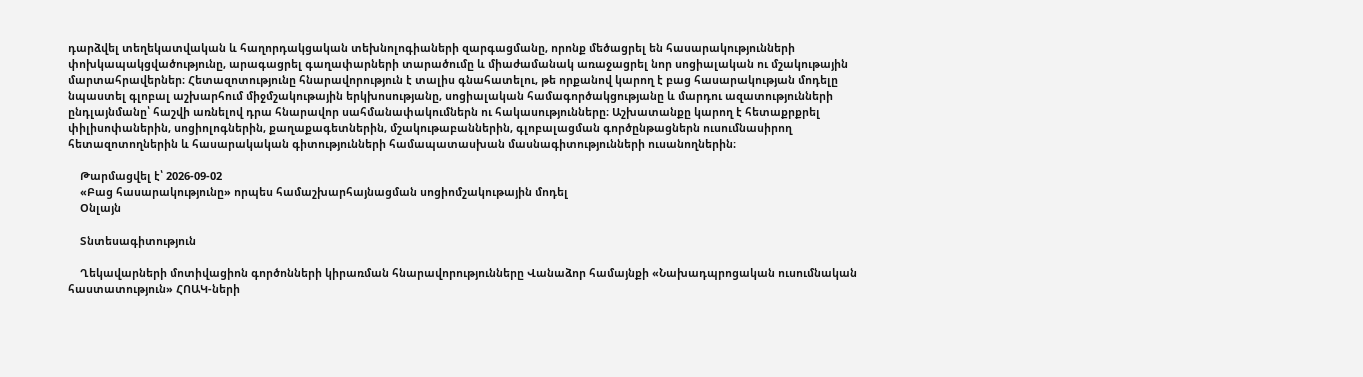դարձվել տեղեկատվական և հաղորդակցական տեխնոլոգիաների զարգացմանը, որոնք մեծացրել են հասարակությունների փոխկապակցվածությունը, արագացրել գաղափարների տարածումը և միաժամանակ առաջացրել նոր սոցիալական ու մշակութային մարտահրավերներ։ Հետազոտությունը հնարավորություն է տալիս գնահատելու, թե որքանով կարող է բաց հասարակության մոդելը նպաստել գլոբալ աշխարհում միջմշակութային երկխոսությանը, սոցիալական համագործակցությանը և մարդու ազատությունների ընդլայնմանը՝ հաշվի առնելով դրա հնարավոր սահմանափակումներն ու հակասությունները։ Աշխատանքը կարող է հետաքրքրել փիլիսոփաներին, սոցիոլոգներին, քաղաքագետներին, մշակութաբաններին, գլոբալացման գործընթացներն ուսումնասիրող հետազոտողներին և հասարակական գիտությունների համապատասխան մասնագիտությունների ուսանողներին։

    Թարմացվել է՝ 2026-09-02
    «Բաց հասարակությունը» որպես համաշխարհայնացման սոցիոմշակութային մոդել
    Օնլայն

    Տնտեսագիտություն

    Ղեկավարների մոտիվացիոն գործոնների կիրառման հնարավորությունները Վանաձոր համայնքի «Նախադպրոցական ուսումնական հաստատություն» ՀՈԱԿ-ների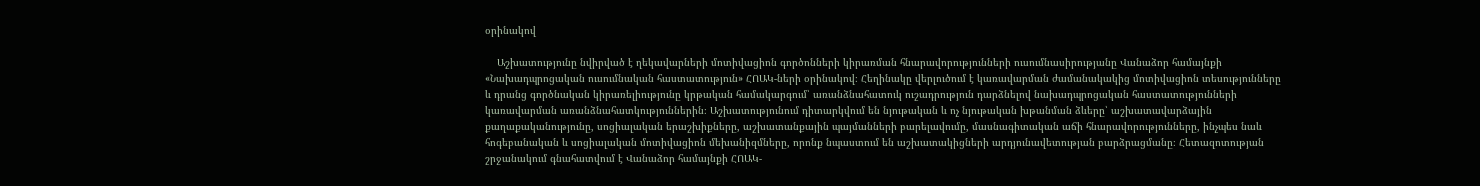օրինակով

    Աշխատությունը նվիրված է ղեկավարների մոտիվացիոն գործոնների կիրառման հնարավորությունների ուսումնասիրությանը Վանաձոր համայնքի «Նախադպրոցական ուսումնական հաստատություն» ՀՈԱԿ-ների օրինակով։ Հեղինակը վերլուծում է կառավարման ժամանակակից մոտիվացիոն տեսությունները և դրանց գործնական կիրառելիությունը կրթական համակարգում՝ առանձնահատուկ ուշադրություն դարձնելով նախադպրոցական հաստատությունների կառավարման առանձնահատկություններին։ Աշխատությունում դիտարկվում են նյութական և ոչ նյութական խթանման ձևերը՝ աշխատավարձային քաղաքականությունը, սոցիալական երաշխիքները, աշխատանքային պայմանների բարելավումը, մասնագիտական աճի հնարավորությունները, ինչպես նաև հոգեբանական և սոցիալական մոտիվացիոն մեխանիզմները, որոնք նպաստում են աշխատակիցների արդյունավետության բարձրացմանը։ Հետազոտության շրջանակում գնահատվում է Վանաձոր համայնքի ՀՈԱԿ-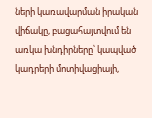ների կառավարման իրական վիճակը, բացահայտվում են առկա խնդիրները՝ կապված կադրերի մոտիվացիայի,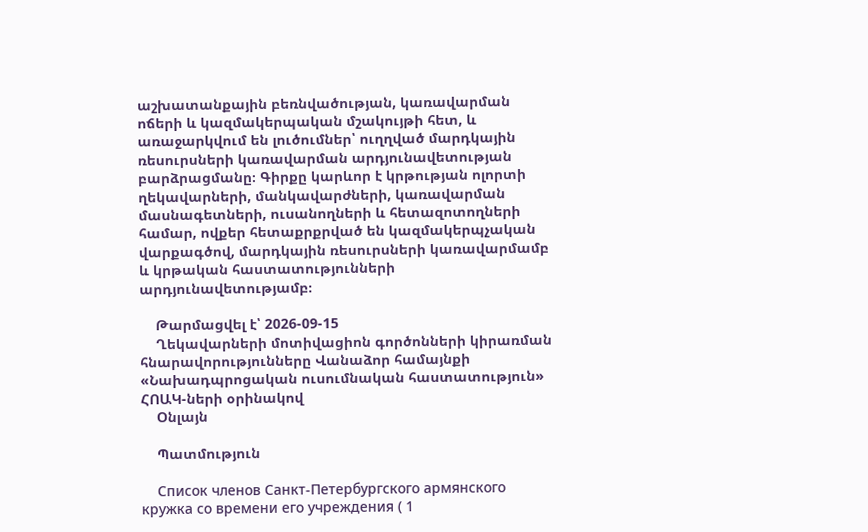աշխատանքային բեռնվածության, կառավարման ոճերի և կազմակերպական մշակույթի հետ, և առաջարկվում են լուծումներ՝ ուղղված մարդկային ռեսուրսների կառավարման արդյունավետության բարձրացմանը։ Գիրքը կարևոր է կրթության ոլորտի ղեկավարների, մանկավարժների, կառավարման մասնագետների, ուսանողների և հետազոտողների համար, ովքեր հետաքրքրված են կազմակերպչական վարքագծով, մարդկային ռեսուրսների կառավարմամբ և կրթական հաստատությունների արդյունավետությամբ։

    Թարմացվել է՝ 2026-09-15
    Ղեկավարների մոտիվացիոն գործոնների կիրառման հնարավորությունները Վանաձոր համայնքի «Նախադպրոցական ուսումնական հաստատություն» ՀՈԱԿ-ների օրինակով
    Օնլայն

    Պատմություն

    Список членов Санкт-Петербургского армянского кружка со времени его учреждения ( 1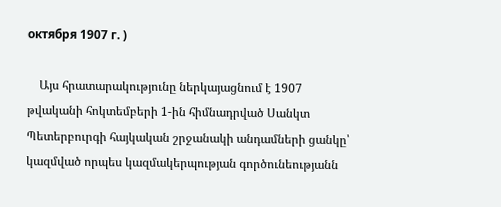октября 1907 г. )

    Այս հրատարակությունը ներկայացնում է 1907 թվականի հոկտեմբերի 1-ին հիմնադրված Սանկտ Պետերբուրգի հայկական շրջանակի անդամների ցանկը՝ կազմված որպես կազմակերպության գործունեությանն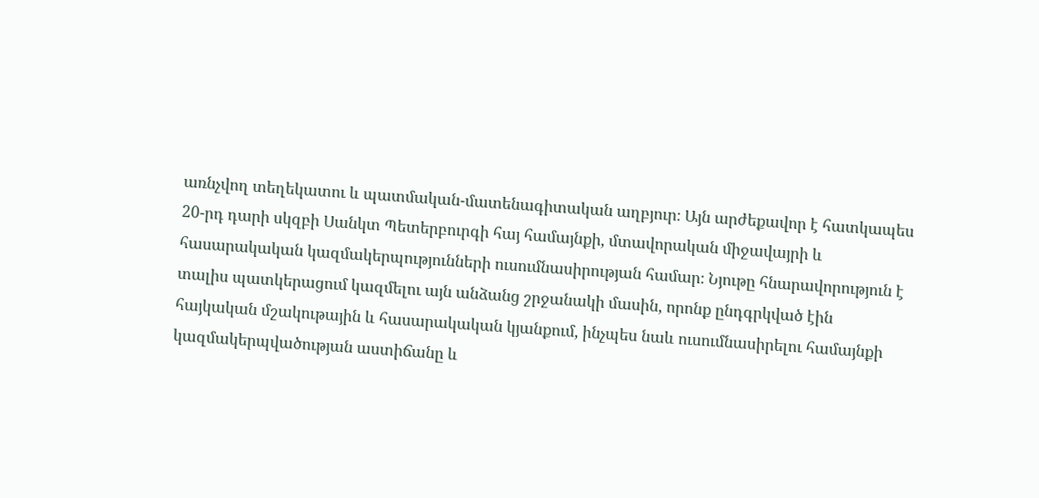առնչվող տեղեկատու և պատմական-մատենագիտական աղբյուր։ Այն արժեքավոր է հատկապես 20-րդ դարի սկզբի Սանկտ Պետերբուրգի հայ համայնքի, մտավորական միջավայրի և հասարակական կազմակերպությունների ուսումնասիրության համար։ Նյութը հնարավորություն է տալիս պատկերացում կազմելու այն անձանց շրջանակի մասին, որոնք ընդգրկված էին հայկական մշակութային և հասարակական կյանքում, ինչպես նաև ուսումնասիրելու համայնքի կազմակերպվածության աստիճանը և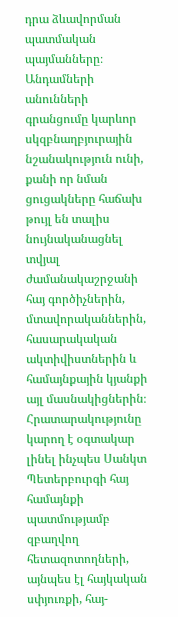դրա ձևավորման պատմական պայմանները։ Անդամների անունների գրանցումը կարևոր սկզբնաղբյուրային նշանակություն ունի, քանի որ նման ցուցակները հաճախ թույլ են տալիս նույնականացնել տվյալ ժամանակաշրջանի հայ գործիչներին, մտավորականներին, հասարակական ակտիվիստներին և համայնքային կյանքի այլ մասնակիցներին։ Հրատարակությունը կարող է օգտակար լինել ինչպես Սանկտ Պետերբուրգի հայ համայնքի պատմությամբ զբաղվող հետազոտողների, այնպես էլ հայկական սփյուռքի, հայ-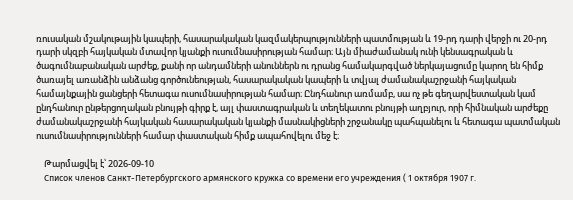ռուսական մշակութային կապերի, հասարակական կազմակերպությունների պատմության և 19-րդ դարի վերջի ու 20-րդ դարի սկզբի հայկական մտավոր կյանքի ուսումնասիրության համար։ Այն միաժամանակ ունի կենսագրական և ծագումնաբանական արժեք, քանի որ անդամների անուններն ու դրանց համակարգված ներկայացումը կարող են հիմք ծառայել առանձին անձանց գործունեության, հասարակական կապերի և տվյալ ժամանակաշրջանի հայկական համայնքային ցանցերի հետագա ուսումնասիրության համար։ Ընդհանուր առմամբ, սա ոչ թե գեղարվեստական կամ ընդհանուր ընթերցողական բնույթի գիրք է, այլ փաստագրական և տեղեկատու բնույթի աղբյուր, որի հիմնական արժեքը ժամանակաշրջանի հայկական հասարակական կյանքի մասնակիցների շրջանակը պահպանելու և հետագա պատմական ուսումնասիրությունների համար փաստական հիմք ապահովելու մեջ է։

    Թարմացվել է՝ 2026-09-10
    Список членов Санкт-Петербургского армянского кружка со времени его учреждения ( 1 октября 1907 г.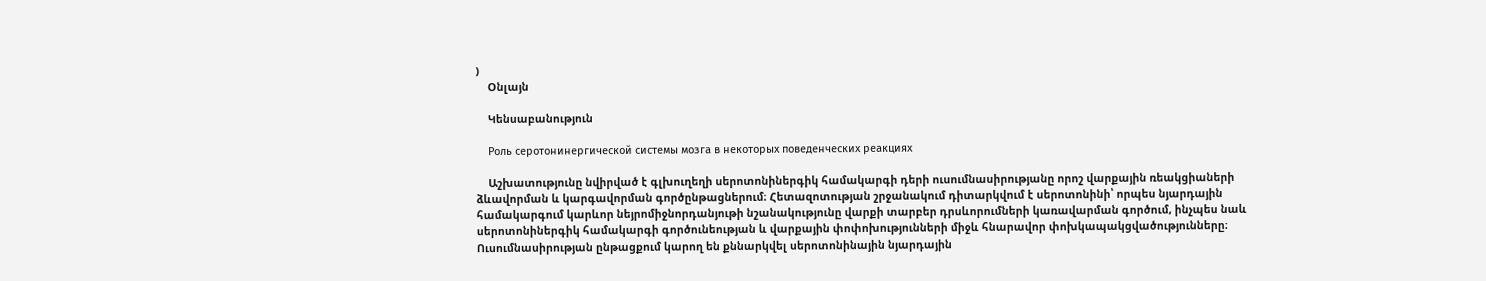)
    Օնլայն

    Կենսաբանություն

    Роль серотонинергической системы мозга в некоторых поведенческих реакциях

    Աշխատությունը նվիրված է գլխուղեղի սերոտոնիներգիկ համակարգի դերի ուսումնասիրությանը որոշ վարքային ռեակցիաների ձևավորման և կարգավորման գործընթացներում։ Հետազոտության շրջանակում դիտարկվում է սերոտոնինի՝ որպես նյարդային համակարգում կարևոր նեյրոմիջնորդանյութի նշանակությունը վարքի տարբեր դրսևորումների կառավարման գործում, ինչպես նաև սերոտոնիներգիկ համակարգի գործունեության և վարքային փոփոխությունների միջև հնարավոր փոխկապակցվածությունները։ Ուսումնասիրության ընթացքում կարող են քննարկվել սերոտոնինային նյարդային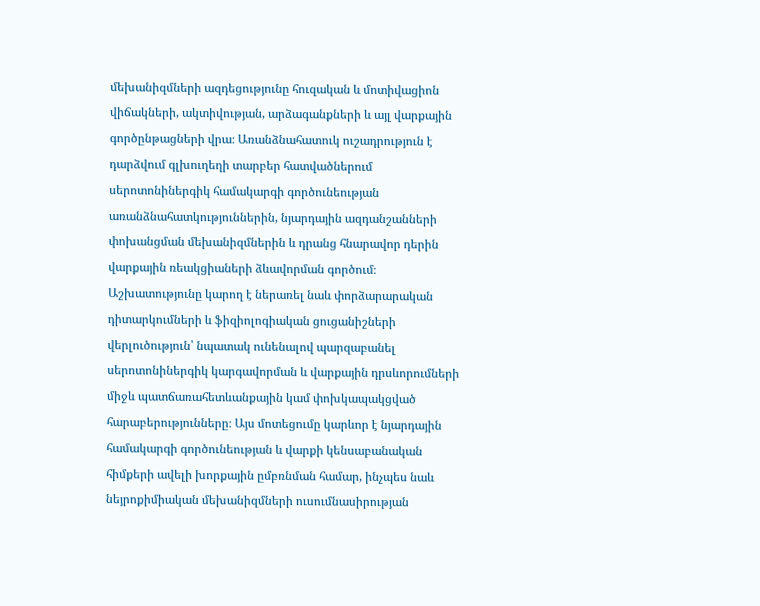մեխանիզմների ազդեցությունը հուզական և մոտիվացիոն վիճակների, ակտիվության, արձագանքների և այլ վարքային գործընթացների վրա։ Առանձնահատուկ ուշադրություն է դարձվում գլխուղեղի տարբեր հատվածներում սերոտոնիներգիկ համակարգի գործունեության առանձնահատկություններին, նյարդային ազդանշանների փոխանցման մեխանիզմներին և դրանց հնարավոր դերին վարքային ռեակցիաների ձևավորման գործում։ Աշխատությունը կարող է ներառել նաև փորձարարական դիտարկումների և ֆիզիոլոգիական ցուցանիշների վերլուծություն՝ նպատակ ունենալով պարզաբանել սերոտոնիներգիկ կարգավորման և վարքային դրսևորումների միջև պատճառահետևանքային կամ փոխկապակցված հարաբերությունները։ Այս մոտեցումը կարևոր է նյարդային համակարգի գործունեության և վարքի կենսաբանական հիմքերի ավելի խորքային ըմբռնման համար, ինչպես նաև նեյրոքիմիական մեխանիզմների ուսումնասիրության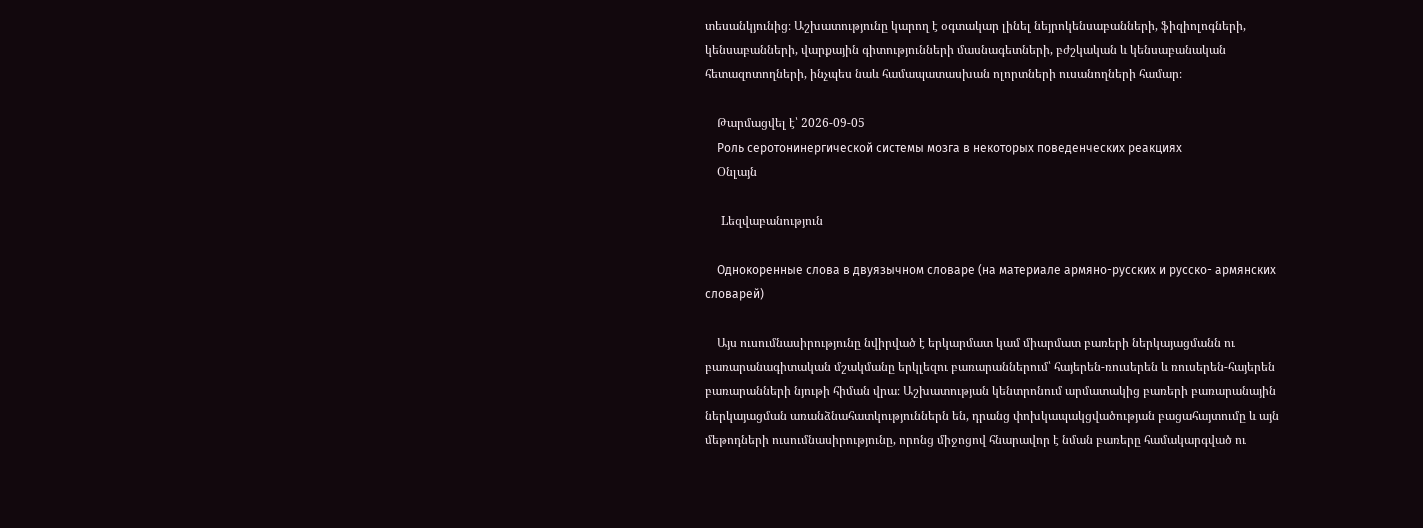տեսանկյունից։ Աշխատությունը կարող է օգտակար լինել նեյրոկենսաբանների, ֆիզիոլոգների, կենսաբանների, վարքային գիտությունների մասնագետների, բժշկական և կենսաբանական հետազոտողների, ինչպես նաև համապատասխան ոլորտների ուսանողների համար։

    Թարմացվել է՝ 2026-09-05
    Роль серотонинергической системы мозга в некоторых поведенческих реакциях
    Օնլայն

    Lեզվաբանություն

    Однокоренные слова в двуязычном словаре (на материале армяно-русских и русско- армянских словарей)

    Այս ուսումնասիրությունը նվիրված է երկարմատ կամ միարմատ բառերի ներկայացմանն ու բառարանագիտական մշակմանը երկլեզու բառարաններում՝ հայերեն-ռուսերեն և ռուսերեն-հայերեն բառարանների նյութի հիման վրա։ Աշխատության կենտրոնում արմատակից բառերի բառարանային ներկայացման առանձնահատկություններն են, դրանց փոխկապակցվածության բացահայտումը և այն մեթոդների ուսումնասիրությունը, որոնց միջոցով հնարավոր է նման բառերը համակարգված ու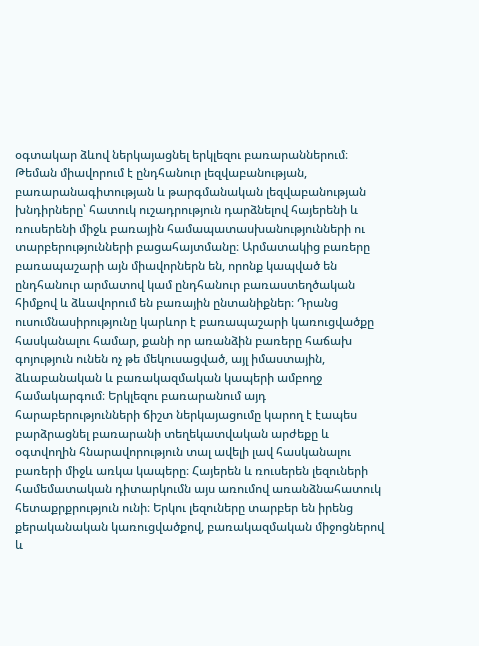օգտակար ձևով ներկայացնել երկլեզու բառարաններում։ Թեման միավորում է ընդհանուր լեզվաբանության, բառարանագիտության և թարգմանական լեզվաբանության խնդիրները՝ հատուկ ուշադրություն դարձնելով հայերենի և ռուսերենի միջև բառային համապատասխանությունների ու տարբերությունների բացահայտմանը։ Արմատակից բառերը բառապաշարի այն միավորներն են, որոնք կապված են ընդհանուր արմատով կամ ընդհանուր բառաստեղծական հիմքով և ձևավորում են բառային ընտանիքներ։ Դրանց ուսումնասիրությունը կարևոր է բառապաշարի կառուցվածքը հասկանալու համար, քանի որ առանձին բառերը հաճախ գոյություն ունեն ոչ թե մեկուսացված, այլ իմաստային, ձևաբանական և բառակազմական կապերի ամբողջ համակարգում։ Երկլեզու բառարանում այդ հարաբերությունների ճիշտ ներկայացումը կարող է էապես բարձրացնել բառարանի տեղեկատվական արժեքը և օգտվողին հնարավորություն տալ ավելի լավ հասկանալու բառերի միջև առկա կապերը։ Հայերեն և ռուսերեն լեզուների համեմատական դիտարկումն այս առումով առանձնահատուկ հետաքրքրություն ունի։ Երկու լեզուները տարբեր են իրենց քերականական կառուցվածքով, բառակազմական միջոցներով և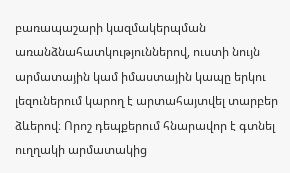բառապաշարի կազմակերպման առանձնահատկություններով, ուստի նույն արմատային կամ իմաստային կապը երկու լեզուներում կարող է արտահայտվել տարբեր ձևերով։ Որոշ դեպքերում հնարավոր է գտնել ուղղակի արմատակից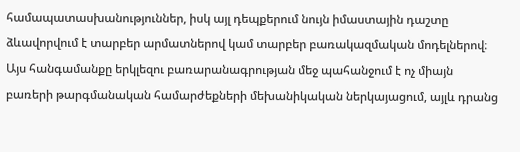համապատասխանություններ, իսկ այլ դեպքերում նույն իմաստային դաշտը ձևավորվում է տարբեր արմատներով կամ տարբեր բառակազմական մոդելներով։ Այս հանգամանքը երկլեզու բառարանագրության մեջ պահանջում է ոչ միայն բառերի թարգմանական համարժեքների մեխանիկական ներկայացում, այլև դրանց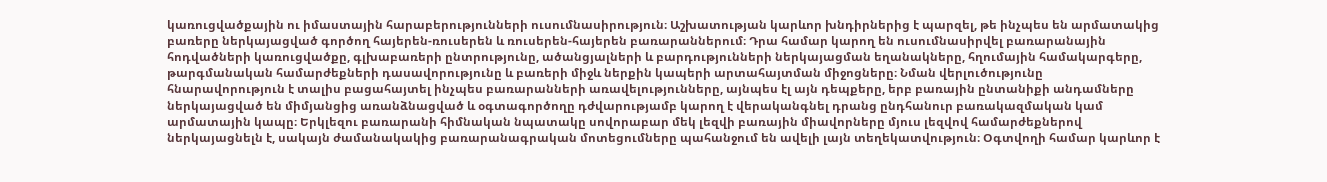կառուցվածքային ու իմաստային հարաբերությունների ուսումնասիրություն։ Աշխատության կարևոր խնդիրներից է պարզել, թե ինչպես են արմատակից բառերը ներկայացված գործող հայերեն-ռուսերեն և ռուսերեն-հայերեն բառարաններում։ Դրա համար կարող են ուսումնասիրվել բառարանային հոդվածների կառուցվածքը, գլխաբառերի ընտրությունը, ածանցյալների և բարդությունների ներկայացման եղանակները, հղումային համակարգերը, թարգմանական համարժեքների դասավորությունը և բառերի միջև ներքին կապերի արտահայտման միջոցները։ Նման վերլուծությունը հնարավորություն է տալիս բացահայտել ինչպես բառարանների առավելությունները, այնպես էլ այն դեպքերը, երբ բառային ընտանիքի անդամները ներկայացված են միմյանցից առանձնացված և օգտագործողը դժվարությամբ կարող է վերականգնել դրանց ընդհանուր բառակազմական կամ արմատային կապը։ Երկլեզու բառարանի հիմնական նպատակը սովորաբար մեկ լեզվի բառային միավորները մյուս լեզվով համարժեքներով ներկայացնելն է, սակայն ժամանակակից բառարանագրական մոտեցումները պահանջում են ավելի լայն տեղեկատվություն։ Օգտվողի համար կարևոր է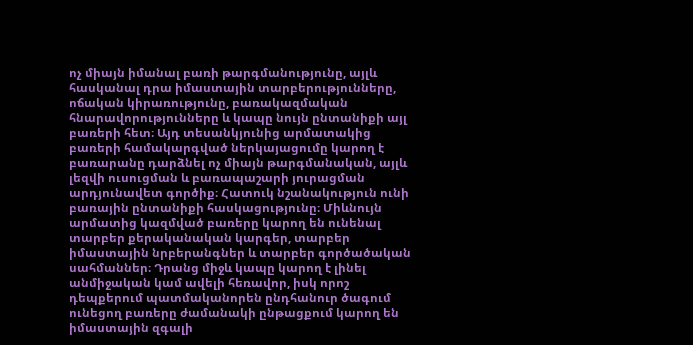ոչ միայն իմանալ բառի թարգմանությունը, այլև հասկանալ դրա իմաստային տարբերությունները, ոճական կիրառությունը, բառակազմական հնարավորությունները և կապը նույն ընտանիքի այլ բառերի հետ։ Այդ տեսանկյունից արմատակից բառերի համակարգված ներկայացումը կարող է բառարանը դարձնել ոչ միայն թարգմանական, այլև լեզվի ուսուցման և բառապաշարի յուրացման արդյունավետ գործիք։ Հատուկ նշանակություն ունի բառային ընտանիքի հասկացությունը։ Միևնույն արմատից կազմված բառերը կարող են ունենալ տարբեր քերականական կարգեր, տարբեր իմաստային նրբերանգներ և տարբեր գործածական սահմաններ։ Դրանց միջև կապը կարող է լինել անմիջական կամ ավելի հեռավոր, իսկ որոշ դեպքերում պատմականորեն ընդհանուր ծագում ունեցող բառերը ժամանակի ընթացքում կարող են իմաստային զգալի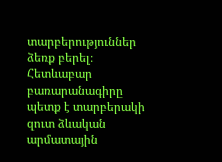տարբերություններ ձեռք բերել։ Հետևաբար բառարանագիրը պետք է տարբերակի զուտ ձևական արմատային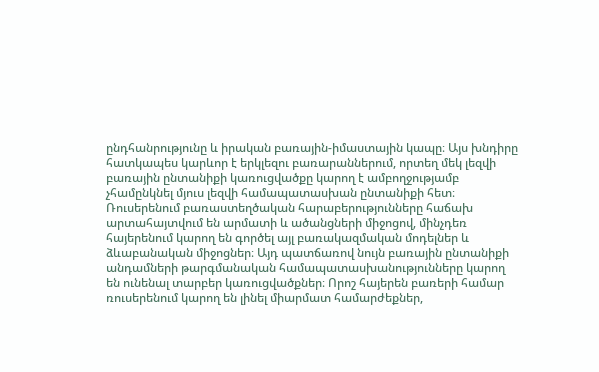ընդհանրությունը և իրական բառային-իմաստային կապը։ Այս խնդիրը հատկապես կարևոր է երկլեզու բառարաններում, որտեղ մեկ լեզվի բառային ընտանիքի կառուցվածքը կարող է ամբողջությամբ չհամընկնել մյուս լեզվի համապատասխան ընտանիքի հետ։ Ռուսերենում բառաստեղծական հարաբերությունները հաճախ արտահայտվում են արմատի և ածանցների միջոցով, մինչդեռ հայերենում կարող են գործել այլ բառակազմական մոդելներ և ձևաբանական միջոցներ։ Այդ պատճառով նույն բառային ընտանիքի անդամների թարգմանական համապատասխանությունները կարող են ունենալ տարբեր կառուցվածքներ։ Որոշ հայերեն բառերի համար ռուսերենում կարող են լինել միարմատ համարժեքներ,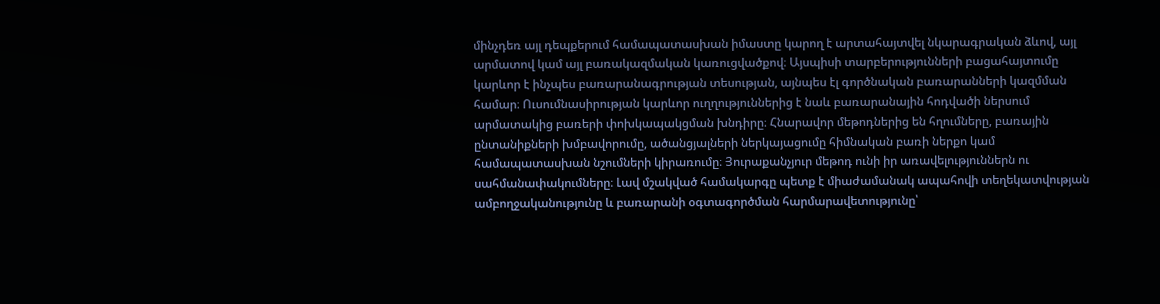մինչդեռ այլ դեպքերում համապատասխան իմաստը կարող է արտահայտվել նկարագրական ձևով, այլ արմատով կամ այլ բառակազմական կառուցվածքով։ Այսպիսի տարբերությունների բացահայտումը կարևոր է ինչպես բառարանագրության տեսության, այնպես էլ գործնական բառարանների կազմման համար։ Ուսումնասիրության կարևոր ուղղություններից է նաև բառարանային հոդվածի ներսում արմատակից բառերի փոխկապակցման խնդիրը։ Հնարավոր մեթոդներից են հղումները, բառային ընտանիքների խմբավորումը, ածանցյալների ներկայացումը հիմնական բառի ներքո կամ համապատասխան նշումների կիրառումը։ Յուրաքանչյուր մեթոդ ունի իր առավելություններն ու սահմանափակումները։ Լավ մշակված համակարգը պետք է միաժամանակ ապահովի տեղեկատվության ամբողջականությունը և բառարանի օգտագործման հարմարավետությունը՝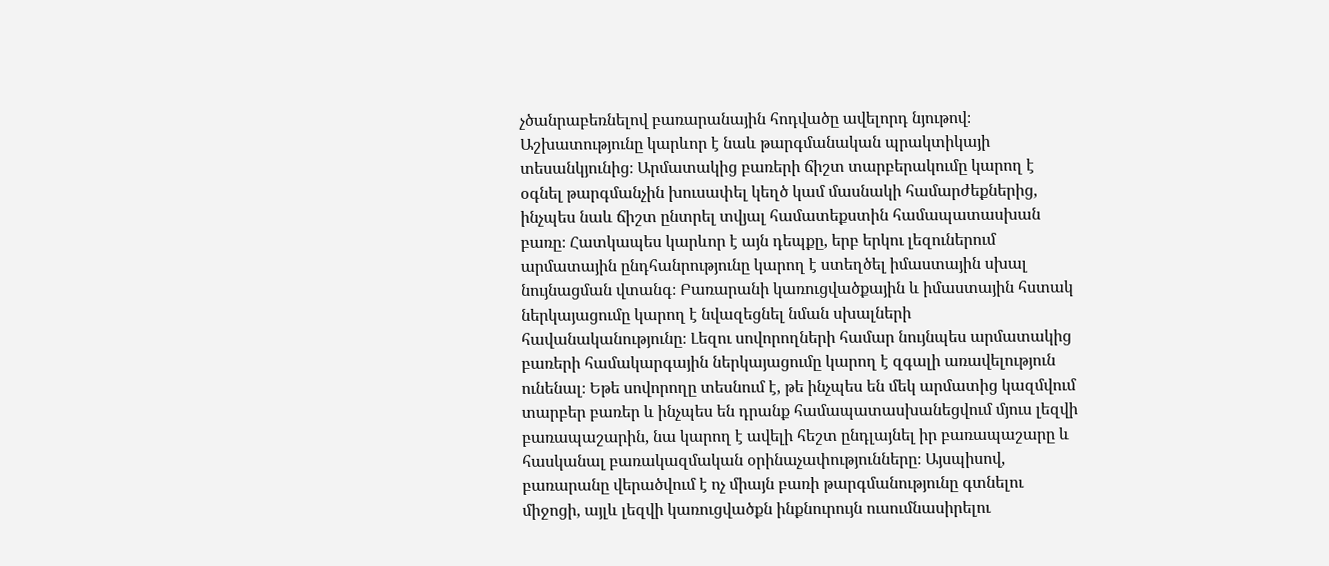չծանրաբեռնելով բառարանային հոդվածը ավելորդ նյութով։ Աշխատությունը կարևոր է նաև թարգմանական պրակտիկայի տեսանկյունից։ Արմատակից բառերի ճիշտ տարբերակումը կարող է օգնել թարգմանչին խուսափել կեղծ կամ մասնակի համարժեքներից, ինչպես նաև ճիշտ ընտրել տվյալ համատեքստին համապատասխան բառը։ Հատկապես կարևոր է այն դեպքը, երբ երկու լեզուներում արմատային ընդհանրությունը կարող է ստեղծել իմաստային սխալ նույնացման վտանգ։ Բառարանի կառուցվածքային և իմաստային հստակ ներկայացումը կարող է նվազեցնել նման սխալների հավանականությունը։ Լեզու սովորողների համար նույնպես արմատակից բառերի համակարգային ներկայացումը կարող է զգալի առավելություն ունենալ։ Եթե սովորողը տեսնում է, թե ինչպես են մեկ արմատից կազմվում տարբեր բառեր և ինչպես են դրանք համապատասխանեցվում մյուս լեզվի բառապաշարին, նա կարող է ավելի հեշտ ընդլայնել իր բառապաշարը և հասկանալ բառակազմական օրինաչափությունները։ Այսպիսով, բառարանը վերածվում է ոչ միայն բառի թարգմանությունը գտնելու միջոցի, այլև լեզվի կառուցվածքն ինքնուրույն ուսումնասիրելու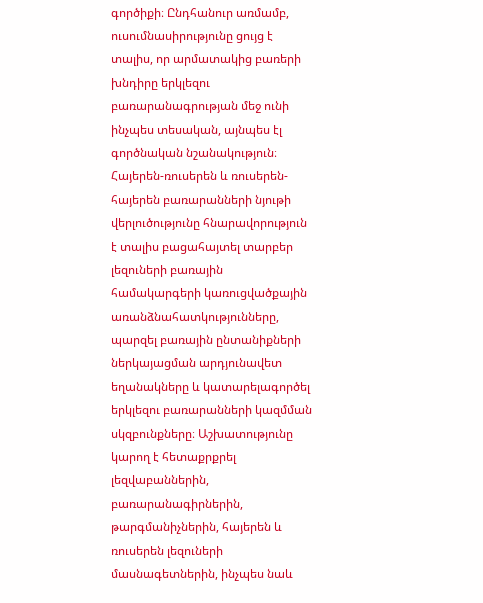գործիքի։ Ընդհանուր առմամբ, ուսումնասիրությունը ցույց է տալիս, որ արմատակից բառերի խնդիրը երկլեզու բառարանագրության մեջ ունի ինչպես տեսական, այնպես էլ գործնական նշանակություն։ Հայերեն-ռուսերեն և ռուսերեն-հայերեն բառարանների նյութի վերլուծությունը հնարավորություն է տալիս բացահայտել տարբեր լեզուների բառային համակարգերի կառուցվածքային առանձնահատկությունները, պարզել բառային ընտանիքների ներկայացման արդյունավետ եղանակները և կատարելագործել երկլեզու բառարանների կազմման սկզբունքները։ Աշխատությունը կարող է հետաքրքրել լեզվաբաններին, բառարանագիրներին, թարգմանիչներին, հայերեն և ռուսերեն լեզուների մասնագետներին, ինչպես նաև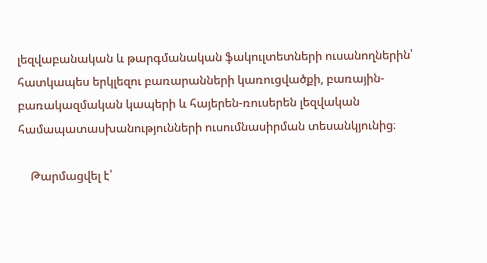լեզվաբանական և թարգմանական ֆակուլտետների ուսանողներին՝ հատկապես երկլեզու բառարանների կառուցվածքի, բառային-բառակազմական կապերի և հայերեն-ռուսերեն լեզվական համապատասխանությունների ուսումնասիրման տեսանկյունից։

    Թարմացվել է՝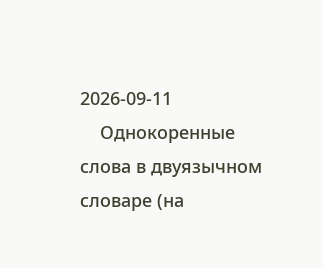2026-09-11
    Однокоренные слова в двуязычном словаре (на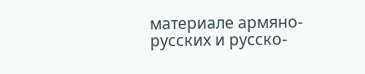материале армяно-русских и русско-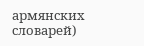армянских словарей)